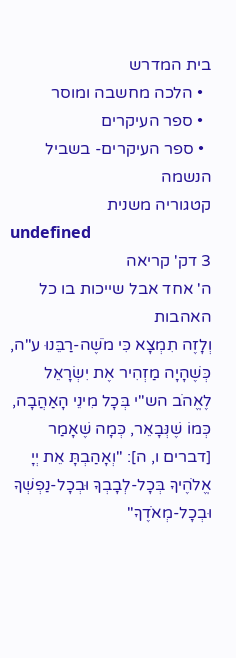בית המדרש
  • הלכה מחשבה ומוסר
  • ספר העיקרים
  • ספר העיקרים- בשביל הנשמה
קטגוריה משנית
undefined
3 דק' קריאה
ה' אחד אבל שייכות בו כל האהבות
וְלָזֶה תִמְצָא כִּי מֹשֶׁה-רַבֵּנוּ ע"ה, כְּשֶׁהָיָה מַזְהִיר אֶת יִשְׂרָאֵל לֶאֱהֹב הש"י בְּכָל מִינֵי הָאַהֲבָה, כְּמוֹ שֶׁנְּבָאֵר, כְּמָה שֶׁאָמַר [דברים ו, ה]: "וְאָהַבְתָּ אֵת יְיָ אֱלֹהֶיךָ בְּכָל-לְבָבְךָ וּבְכָל-נַפְשְׁךָ וּבְכָל-מְאֹדֶךָ"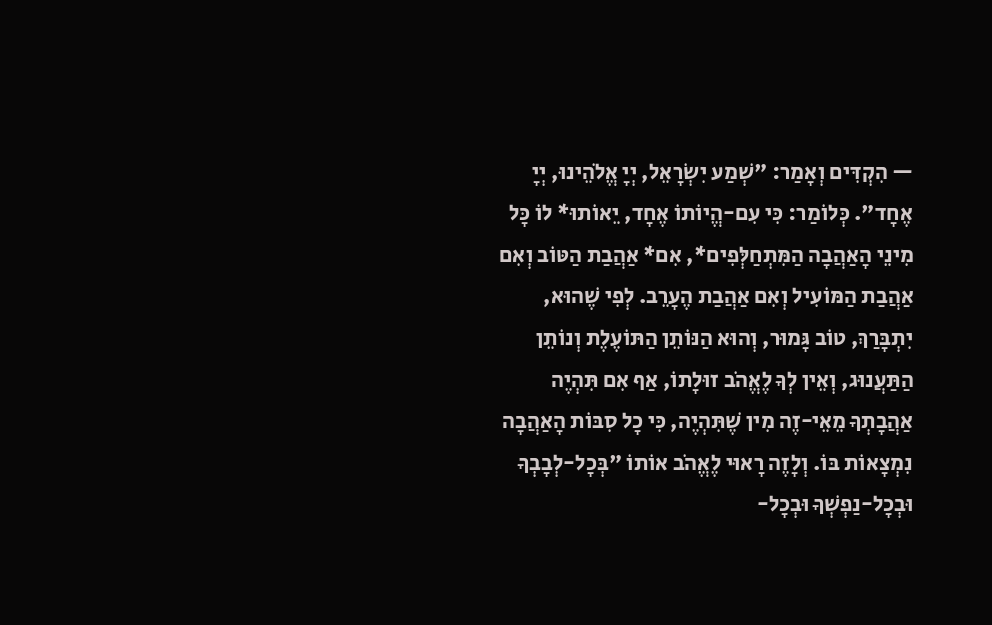— הִקְדִּים וְאָמַר: "שְׁמַע יִשְׂרָאֵל, יְיָ אֱלֹהֵינוּ, יְיָ אֶחָד". כְּלוֹמַר: כִּי עִם-הֱיוֹתוֹ אֶחָד, יֵאוֹתוּ* לוֹ כָּל מִינֵי הָאַהֲבָה הַמִּתְחַלְּפִים*, אִם* אַהֲבַת הַטּוֹב וְאִם אַהֲבַת הַמּוֹעִיל וְאִם אַהֲבַת הֶעָרֵב. לְפִי שֶׁהוּא, יִתְבָּרַךְ, טוֹב גָּמוּר, וְהוּא הַנּוֹתֵן הַתּוֹעֶלֶת וְנוֹתֵן הַתַּעֲנוּג, וְאֵין לְךָ לֶאֱהֹב זוּלָתוֹ, אַף אִם תִּהְיֶה אַהֲבָתְךָ מֵאֵי-זֶה מִין שֶׁתִּהְיֶה, כִּי כָל סִבּוֹת הָאַהֲבָה נִמְצָאוֹת בּוֹ. וְלָזֶה רָאוּי לֶאֱהֹב אוֹתוֹ "בְּכָל-לְבָבְךָ וּבְכָל-נַפְשְׁךָ וּבְכָל-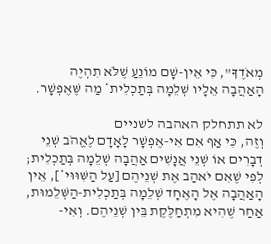מְאֹדֶךָ", כִּי אֵין-שָׁם מוֹנֵעַ שֶׁלֹּא תִהְיֶה הָאַהֲבָה אֵלָיו שְׁלֵמָה בְּתַכְלִית* מַה שֶּׁאֶפְשָׁר.

לא תתחלק האהבה לשניים
וְזֶה, כִּי אַף אִם אִי-אֶפְשָׁר לָאָדָם לֶאֱהֹב שְׁנֵי דְבָרִים אוֹ שְׁנֵי אֲנָשִׁים אַהֲבָה שְׁלֵמָה בְּתַכְלִית; לְפִי שֶׁאִם יֹאהַב אֶת שְׁנֵיהֶם [עַל הַשִּׁוּוּי*], אֵין הָאַהֲבָה אֶל הָאֶחָד שְׁלֵמָה בְּתַכְלִית-הַשְּׁלֵמוּת, אַחַר שֶׁהִיא מִתְחַלֶּקֶת בֵּין שְׁנֵיהֶם. וְאִי-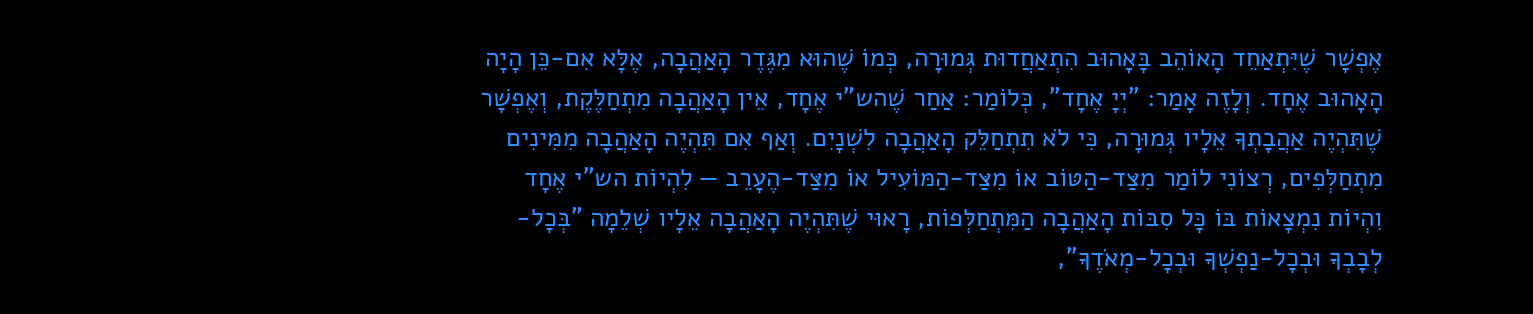אֶפְשָׁר שֶׁיִּתְאַחֵד הָאוֹהֵב בָּאָהוּב הִתְאַחֲדוּת גְּמוּרָה, כְּמוֹ שֶׁהוּא מִגֶּדֶר הָאַהֲבָה, אֶלָּא אִם-כֵּן הָיָה הָאָהוּב אֶחָד. וְלָזֶה אָמַר: "יְיָ אֶחָד", כְּלוֹמַר: אַחַר שֶׁהש"י אֶחָד, אֵין הָאַהֲבָה מִתְחַלֶּקֶת, וְאֶפְשָׁר שֶׁתִּהְיֶה אַהֲבָתְךָ אֵלָיו גְּמוּרָה, כִּי לֹא תִתְחַלֵּק הָאַהֲבָה לִשְׁנָיִם. וְאַף אִם תִּהְיֶה הָאַהֲבָה מִמִּינִים מִתְחַלְּפִים, רְצוֹנִי לוֹמַר מִצַּד-הַטּוֹב אוֹ מִצַּד-הַמּוֹעִיל אוֹ מִצַּד-הֶעָרֵב — לִהְיוֹת הש"י אֶחָד וִהְיוֹת נִמְצָאוֹת בּוֹ כָּל סִבּוֹת הָאַהֲבָה הַמִּתְחַלְּפוֹת, רָאוּי שֶׁתִּהְיֶה הָאַהֲבָה אֵלָיו שְׁלֵמָה "בְּכָל-לְבָבְךָ וּבְכָל-נַפְשְׁךָ וּבְכָל-מְאֹדֶךָ",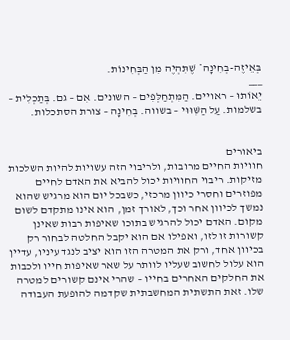בְּאֵיזֶה-בְחִינָה* שֶׁתִּהְיֶה מִן הַבְּחִינוֹת.
___
יֵאוֹתוּ – ראויים. הַמִּתְחַלְּפִים – השונים. אִם – גם. בְּתַכְלִית – בשלמות. עַל הַשִּׁוּוּי – בשווה. בְחִינָה – צורת הסתכלות.


ביאורים
חוויות החיים מרובות, ולריבוי הזה עשויות להיות השלכות מזיקות. ריבוי החוויות יכול להביא את האדם לחיים מפוזרים וחסרי כיוון מרכזי, כשבכל יום הוא מרגיש שהוא נמשך לכיוון אחר וכך, לאורך זמן, הוא אינו מתקדם לשום מקום. האדם יכול להרגיש בתוכו שאיפות רבות שאינן קשורות זו לזו, ואפילו אם הוא יקבל החלטה לבחור רק בכיוון אחד, ורק את המטרה הזו הוא יציב לנגד עיניו, עדיין הוא עלול לחשוב שעליו לוותר על שאר שאיפות חייו ולכבות את החלקים האחרים בחייו – שהרי אינם קשורים למטרה שלו. זאת התשתית המחשבתית שקדמה להופעת העבודה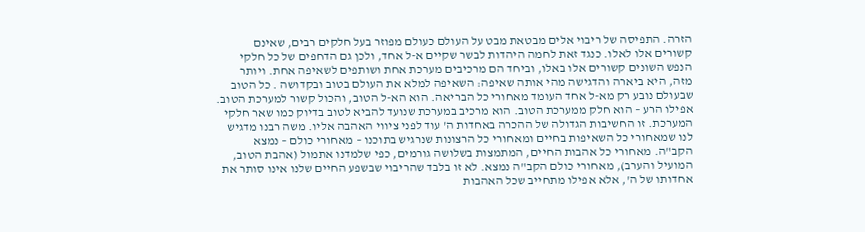הזרה. התפיסה של ריבוי אלים מבטאת מבט על העולם כעולם מפוזר בעל חלקים רבים, שאינם קשורים אלו לאלו. כנגד זאת לחמה היהדות לבשר שקיים א-ל אחד, ולכן גם הדחפים של כל חלקי הנפש השונים קשורים אלו באלו, וביחד הם מרכיבים מערכת אחת ושותפים לשאיפה אחת. ויותר מזה, היא ביארה והדגישה מהי אותה שאיפה: השאיפה למלא את העולם בטוב ובקדושה . כל הטוב שבעולם נובע רק מא-ל אחד העומד מאחורי כל הבריאה. הוא הא-ל הטוב, והכול קשור למערכת הטוב. אפילו הרע – הוא חלק ממערכת הטוב. הוא מרכיב במערכת שנועד להביא לטוב בדיוק כמו שאר חלקי המערכת. זו החשיבות הגדולה של ההכרה באחדות ה' עוד לפני ציווי האהבה אליו. משה רבנו מדגיש לנו שמאחורי כל השאיפות בחיים ומאחורי כל הרצונות שנרגיש בתוכנו – מאחורי כולם – נמצא הקב"ה. מאחורי כל אהבות החיים, המתמצות בשלושה גורמים, כפי שלמדנו אתמול (אהבת הטוב, המועיל והערב), מאחורי כולם הקב"ה נמצא. לא זו בלבד שהריבוי שבשפע החיים שלנו אינו סותר את אחדותו של ה', אלא אפילו מתחייב שכל האהבות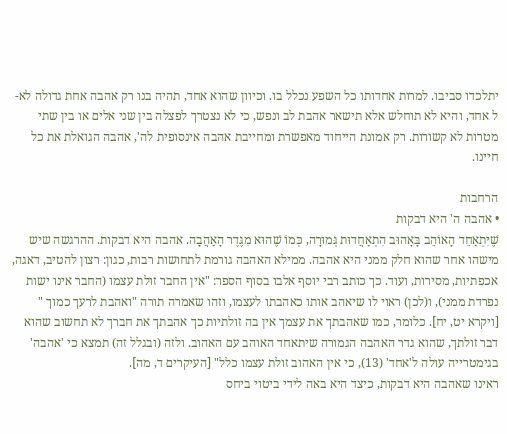יתלכדו סביבו. למרות אחדותו כל השפע נכלל בו. וכיוון שהוא אחד, תהיה בנו רק אהבה אחת גדולה לא-ל אחד, והיא לא תוחלש אלא תישאר אהבת לב ונפש, כי לא נצטרך לפצלה בין שני אלים או בין שתי מטרות לא קשורות. רק אמונת הייחוד מאפשרת ומחייבת אהבה אינסופית לה', אהבה הגואלת את כל חיינו.

הרחבות
• אהבה ה' היא דבקות
שֶׁיִּתְאַחֵד הָאוֹהֵב בָּאָהוּב הִתְאַחֲדוּת גְּמוּרָה, כְּמוֹ שֶׁהוּא מִגֶּדֶר הָאַהֲבָה. אהבה היא דבקות. ההרגשה שיש מישהו אחר שהוא חלק ממני היא אהבה. ממילא האהבה גורמת לתחושות רבות, כגון: רצון להטיב, דאגה, אכפתיות, מסירות, ועוד. כך כותב רבי יוסף אלבו בסוף הספר: "אין החבר זולת עצמו (החבר אינו ישות נפרדת ממני), ו(לכן) ראוי לו שיאהב אותו כאהבתו לעצמו, וזהו שאמרה תורה "ואהבת לרעך כמוך " [ויקרא יט, יח]. כלומר, כמו שאהבתך את עצמך אין בה זולתיות כך אהבתך את חברך לא תחשוב שהוא דבר זולתך, שהוא גדר האהבה הגמורה שיתאחד האוהב עם האהוב. ולזה (ובגלל זה) תמצא כי 'אהבה' בגימטרייה עולה ל'אחד' (13), כי אין האהוב זולת עצמו כלל" [העיקרים ד, מה].
ראינו שאהבה היא דבקות, כיצד היא באה לידי ביטוי ביחס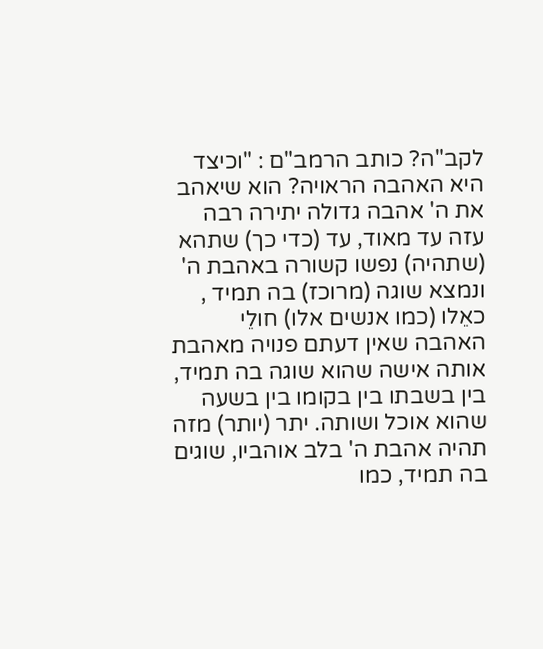לקב"ה? כותב הרמב"ם : "וכיצד היא האהבה הראויה? הוא שיאהב את ה' אהבה גדולה יתירה רבה עזה עד מאוד, עד (כדי כך) שתהא (שתהיה) נפשו קשורה באהבת ה' ונמצא שוגה (מרוכז) בה תמיד , כאֵלו (כמו אנשים אלו) חולֵי האהבה שאין דעתם פנויה מאהבת אותה אישה שהוא שוגה בה תמיד, בין בשבתו בין בקומו בין בשעה שהוא אוכל ושותה. יתר (יותר) מזה תהיה אהבת ה' בלב אוהביו, שוגים בה תמיד, כמו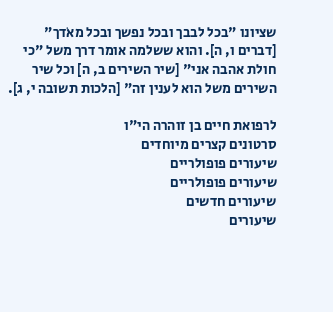שציונו "בכל לבבך ובכל נפשך ובכל מאֹדך" [דברים ו, ה]. והוא ששלמה אומר דרך משל "כי חולת אהבה אני" [שיר השירים ב, ה] וכל שיר השירים משל הוא לענין זה" [הלכות תשובה י, ג].

לרפואת חיים בן זוהרה הי"ו
סרטונים קצרים מיוחדים
שיעורים פופולריים
שיעורים פופולריים
שיעורים חדשים
שיעורים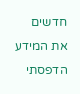חדשים
את המידע הדפסתי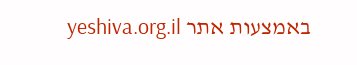באמצעות אתר yeshiva.org.il